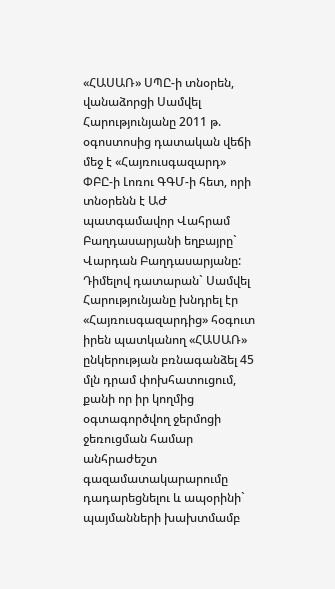«ՀԱՍԱՌ» ՍՊԸ-ի տնօրեն, վանաձորցի Սամվել Հարությունյանը 2011 թ. օգոստոսից դատական վեճի մեջ է «Հայռուսգազարդ» ՓԲԸ-ի Լոռու ԳԳՄ-ի հետ, որի տնօրենն է ԱԺ պատգամավոր Վահրամ Բաղդասարյանի եղբայրը` Վարդան Բաղդասարյանը:
Դիմելով դատարան` Սամվել Հարությունյանը խնդրել էր «Հայռուսգազարդից» հօգուտ իրեն պատկանող «ՀԱՍԱՌ» ընկերության բռնագանձել 45 մլն դրամ փոխհատուցում, քանի որ իր կողմից օգտագործվող ջերմոցի ջեռուցման համար անհրաժեշտ գազամատակարարումը դադարեցնելու և ապօրինի` պայմանների խախտմամբ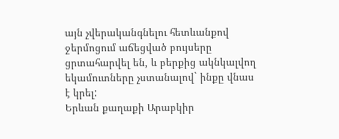այն չվերականգնելու հետևանքով ջերմոցում աճեցված բույսերը ցրտահարվել են, և բերքից ակնկալվող եկամուտները չստանալով` ինքը վնաս է կրել:
Երևան քաղաքի Արաբկիր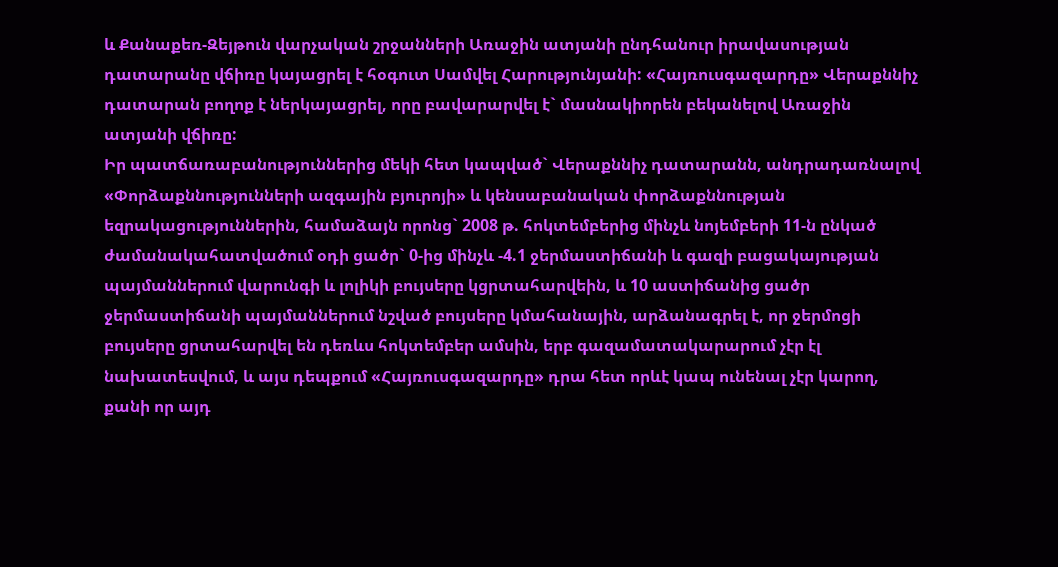և Քանաքեռ-Զեյթուն վարչական շրջանների Առաջին ատյանի ընդհանուր իրավասության դատարանը վճիռը կայացրել է հօգուտ Սամվել Հարությունյանի: «Հայռուսգազարդը» Վերաքննիչ դատարան բողոք է ներկայացրել, որը բավարարվել է` մասնակիորեն բեկանելով Առաջին ատյանի վճիռը:
Իր պատճառաբանություններից մեկի հետ կապված` Վերաքննիչ դատարանն, անդրադառնալով «Փորձաքննությունների ազգային բյուրոյի» և կենսաբանական փորձաքննության եզրակացություններին, համաձայն որոնց` 2008 թ. հոկտեմբերից մինչև նոյեմբերի 11-ն ընկած ժամանակահատվածում օդի ցածր` 0-ից մինչև -4.1 ջերմաստիճանի և գազի բացակայության պայմաններում վարունգի և լոլիկի բույսերը կցրտահարվեին, և 10 աստիճանից ցածր ջերմաստիճանի պայմաններում նշված բույսերը կմահանային, արձանագրել է, որ ջերմոցի բույսերը ցրտահարվել են դեռևս հոկտեմբեր ամսին, երբ գազամատակարարում չէր էլ նախատեսվում, և այս դեպքում «Հայռուսգազարդը» դրա հետ որևէ կապ ունենալ չէր կարող, քանի որ այդ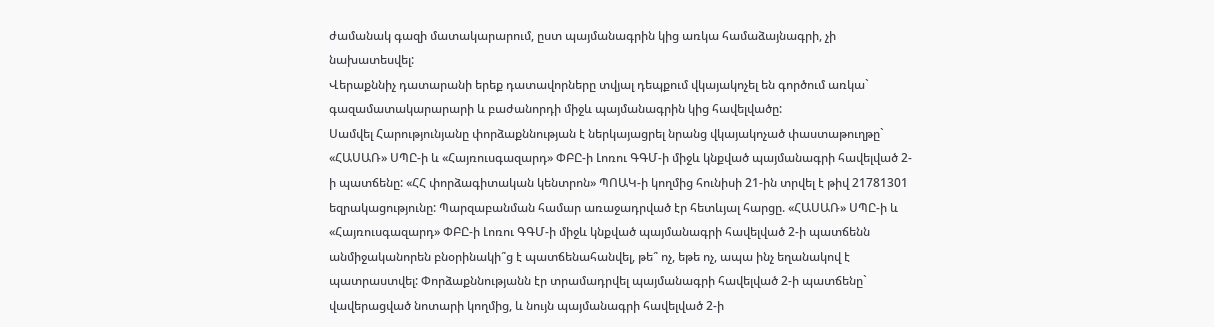ժամանակ գազի մատակարարում, ըստ պայմանագրին կից առկա համաձայնագրի, չի նախատեսվել:
Վերաքննիչ դատարանի երեք դատավորները տվյալ դեպքում վկայակոչել են գործում առկա` գազամատակարարարի և բաժանորդի միջև պայմանագրին կից հավելվածը:
Սամվել Հարությունյանը փորձաքննության է ներկայացրել նրանց վկայակոչած փաստաթուղթը` «ՀԱՍԱՌ» ՍՊԸ-ի և «Հայռուսգազարդ» ՓԲԸ-ի Լոռու ԳԳՄ-ի միջև կնքված պայմանագրի հավելված 2-ի պատճենը: «ՀՀ փորձագիտական կենտրոն» ՊՈԱԿ-ի կողմից հունիսի 21-ին տրվել է թիվ 21781301 եզրակացությունը: Պարզաբանման համար առաջադրված էր հետևյալ հարցը. «ՀԱՍԱՌ» ՍՊԸ-ի և «Հայռուսգազարդ» ՓԲԸ-ի Լոռու ԳԳՄ-ի միջև կնքված պայմանագրի հավելված 2-ի պատճենն անմիջականորեն բնօրինակի՞ց է պատճենահանվել, թե՞ ոչ, եթե ոչ, ապա ինչ եղանակով է պատրաստվել: Փորձաքննությանն էր տրամադրվել պայմանագրի հավելված 2-ի պատճենը` վավերացված նոտարի կողմից, և նույն պայմանագրի հավելված 2-ի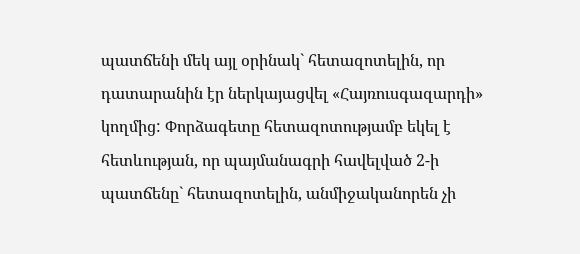պատճենի մեկ այլ օրինակ` հետազոտելին, որ դատարանին էր ներկայացվել «Հայռուսգազարդի» կողմից: Փորձագետը հետազոտությամբ եկել է հետևության, որ պայմանագրի հավելված 2-ի պատճենը` հետազոտելին, անմիջականորեն չի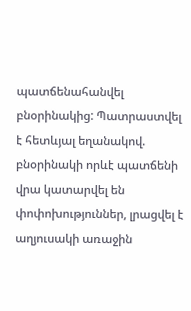պատճենահանվել բնօրինակից: Պատրաստվել է հետևյալ եղանակով. բնօրինակի որևէ պատճենի վրա կատարվել են փոփոխություններ, լրացվել է աղյուսակի առաջին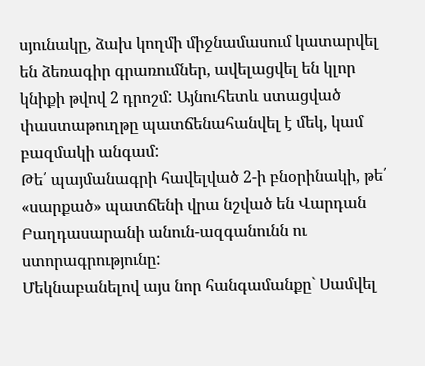սյունակը, ձախ կողմի միջնամասում կատարվել են ձեռագիր գրառումներ, ավելացվել են կլոր կնիքի թվով 2 դրոշմ: Այնուհետև ստացված փաստաթուղթը պատճենահանվել է մեկ, կամ բազմակի անգամ:
Թե՛ պայմանագրի հավելված 2-ի բնօրինակի, թե՛ «սարքած» պատճենի վրա նշված են Վարդան Բաղդասարանի անուն-ազգանունն ու ստորագրությունը:
Մեկնաբանելով այս նոր հանգամանքը` Սամվել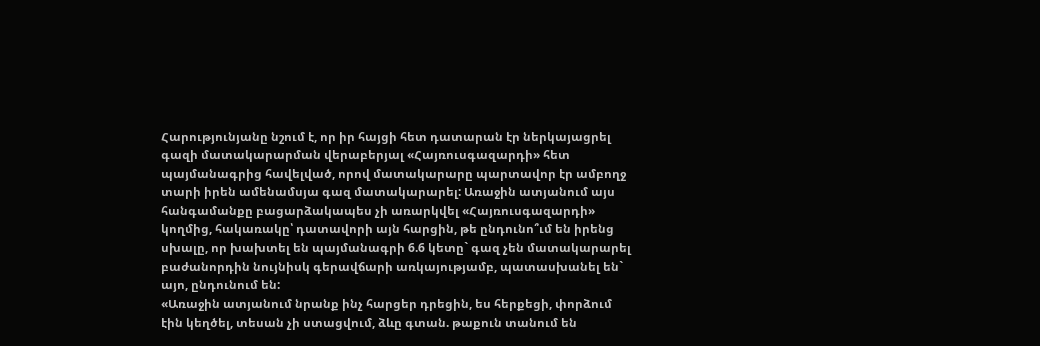Հարությունյանը նշում է, որ իր հայցի հետ դատարան էր ներկայացրել գազի մատակարարման վերաբերյալ «Հայռուսգազարդի» հետ պայմանագրից հավելված, որով մատակարարը պարտավոր էր ամբողջ տարի իրեն ամենամսյա գազ մատակարարել: Առաջին ատյանում այս հանգամանքը բացարձակապես չի առարկվել «Հայռուսգազարդի» կողմից, հակառակը՝ դատավորի այն հարցին, թե ընդունո՞ւմ են իրենց սխալը, որ խախտել են պայմանագրի 6.6 կետը` գազ չեն մատակարարել բաժանորդին նույնիսկ գերավճարի առկայությամբ, պատասխանել են` այո, ընդունում են:
«Առաջին ատյանում նրանք ինչ հարցեր դրեցին, ես հերքեցի, փորձում էին կեղծել, տեսան չի ստացվում, ձևը գտան. թաքուն տանում են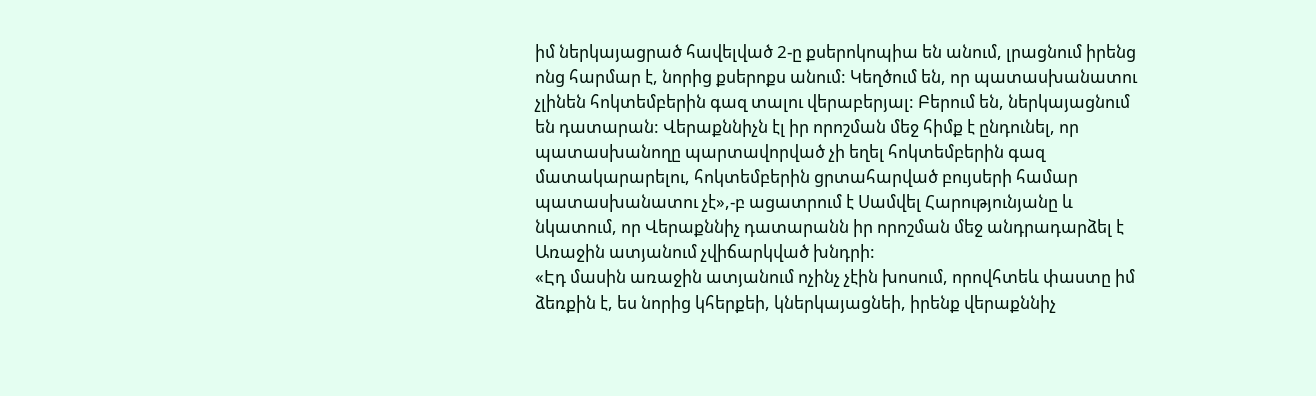իմ ներկայացրած հավելված 2-ը քսերոկոպիա են անում, լրացնում իրենց ոնց հարմար է, նորից քսերոքս անում: Կեղծում են, որ պատասխանատու չլինեն հոկտեմբերին գազ տալու վերաբերյալ: Բերում են, ներկայացնում են դատարան: Վերաքննիչն էլ իր որոշման մեջ հիմք է ընդունել, որ պատասխանողը պարտավորված չի եղել հոկտեմբերին գազ մատակարարելու, հոկտեմբերին ցրտահարված բույսերի համար պատասխանատու չէ»,-բ ացատրում է Սամվել Հարությունյանը և նկատում, որ Վերաքննիչ դատարանն իր որոշման մեջ անդրադարձել է Առաջին ատյանում չվիճարկված խնդրի:
«Էդ մասին առաջին ատյանում ոչինչ չէին խոսում, որովհտեև փաստը իմ ձեռքին է, ես նորից կհերքեի, կներկայացնեի, իրենք վերաքննիչ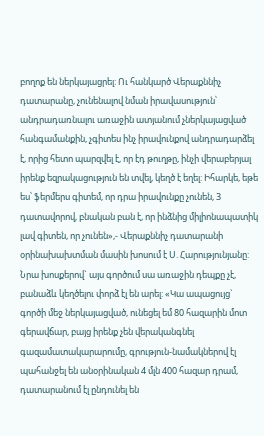բողոք են ներկայացրել: Ու հանկարծ Վերաքննիչ դատարանը, չունենալով նման իրավասություն՝ անդրադառնալու առաջին ատյանում չներկայացված հանգամանքին, չգիտես ինչ իրավունքով անդրադարձել է, որից հետո պարզվել է, որ էդ թուղթը, ինչի վերաբերյալ իրենք եզրակացություն են տվել, կեղծ է եղել: Իհարկե, եթե ես՝ ֆերմերս գիտեմ, որ դրա իրավունքը չունեն, 3 դատավորով, բնական բան է, որ ինձնից միլիոնապատիկ լավ գիտեն, որ չունեն»,- Վերաքննիչ դատարանի օրինախախտման մասին խոսում է Ս. Հարությունյանը: Նրա խոսքերով` այս գործում սա առաջին դեպքը չէ, բանաձև կեղծելու փորձ էլ են արել: «Կա ապացույց` գործի մեջ ներկայացված, ունեցել եմ 80 հազարին մոտ գերավճար, բայց իրենք չեն վերականգնել գազամատակարարումը, գրություն-նամակներով էլ պահանջել են անօրինական 4 մլն 400 հազար դրամ, դատարանում էլ ընդունել են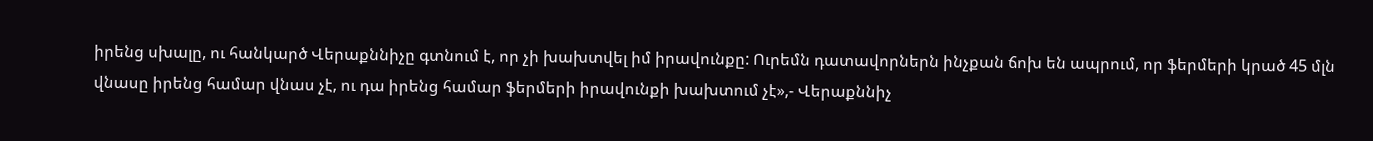իրենց սխալը, ու հանկարծ Վերաքննիչը գտնում է, որ չի խախտվել իմ իրավունքը: Ուրեմն դատավորներն ինչքան ճոխ են ապրում, որ ֆերմերի կրած 45 մլն վնասը իրենց համար վնաս չէ, ու դա իրենց համար ֆերմերի իրավունքի խախտում չէ»,- Վերաքննիչ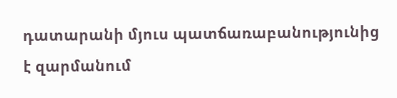դատարանի մյուս պատճառաբանությունից է զարմանում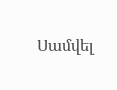Սամվել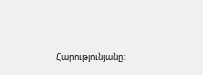Հարությունյանը: